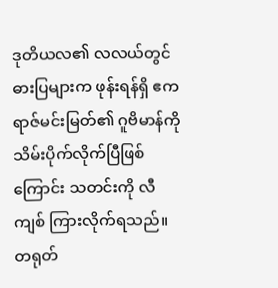ဒုတိယလ၏ လလယ်တွင် ဓားပြများက ဖုန်းရန်ရှိ ဧကရာဇ်မင်းမြတ်၏ ဂူဗိမာန်ကို သိမ်းပိုက်လိုက်ပြီဖြစ်ကြောင်း သတင်းကို လီကျစ် ကြားလိုက်ရသည်။
တရုတ်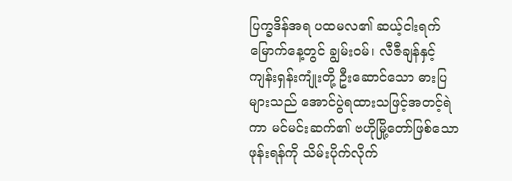ပြက္ခဒိန်အရ ပထမလ၏ ဆယ့်ငါးရက်မြောက်နေ့တွင် ချွမ်းဝမ်၊ လီဇီချန်နှင့် ကျန်းရှန်းကျုံးတို့ ဦးဆောင်သော ဓားပြများသည် အောင်ပွဲရထားသဖြင့်အတင့်ရဲကာ မင်မင်းဆက်၏ ဗဟိုမြို့တော်ဖြစ်သော ဖုန်းရန်ကို သိမ်းပိုက်လိုက်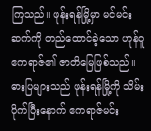ကြသည်။ ဖုန်းရန်မြို့မှာ မင်မင်းဆက်ကို တည်ထောင်ခဲ့သော ဟုန်ဝူဧကရာဇ်၏ ဇာတိမြေဖြစ်သည်။ ဓားပြများသည် ဖုန်းရန်မြို့ကို သိမ်းပိုက်ပြီးနောက် ဧကရာဇ်မင်း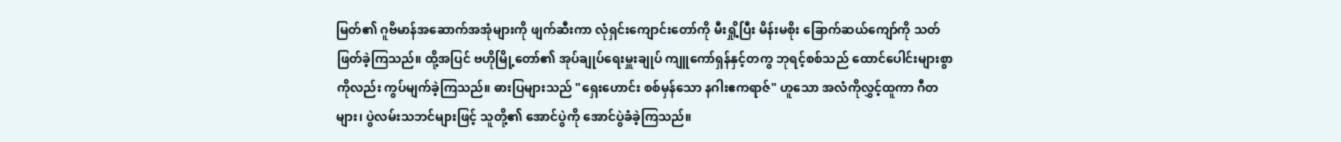မြတ်၏ ဂူဗိမာန်အဆောက်အအုံများကို ဖျက်ဆီးကာ လုံရှင်းကျောင်းတော်ကို မီးရှို့ပြီး မိန်းမစိုး ခြောက်ဆယ်ကျော်ကို သတ်ဖြတ်ခဲ့ကြသည်။ ထို့အပြင် ဗဟိုမြို့တော်၏ အုပ်ချုပ်ရေးမှူးချုပ် ကျူကော်ရှန်နှင့်တကွ ဘုရင့်စစ်သည် ထောင်ပေါင်းများစွာကိုလည်း ကွပ်မျက်ခဲ့ကြသည်။ ဓားပြများသည် "ရှေးဟောင်း စစ်မှန်သော နဂါးဧကရာဇ်" ဟူသော အလံကိုလွှင့်ထူကာ ဂီတများ၊ ပွဲလမ်းသဘင်များဖြင့် သူတို့၏ အောင်ပွဲကို အောင်ပွဲခံခဲ့ကြသည်။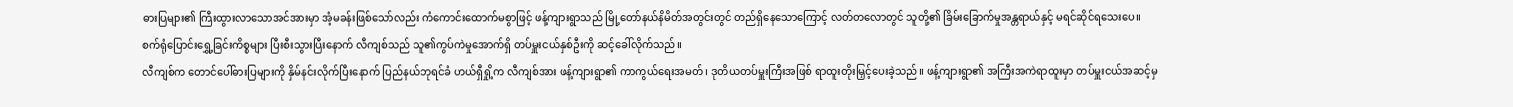ဓားပြများ၏ ကြီးထွားလာသောအင်အားမှာ အံ့မခန်းဖြစ်သော်လည်း ကံကောင်းထောက်မစွာဖြင့် ဖန့်ကျားရွာသည် မြို့တော်နယ်နိမိတ်အတွင်းတွင် တည်ရှိနေသောကြောင့် လတ်တလောတွင် သူတို့၏ ခြိမ်းခြောက်မှုအန္တရာယ်နှင့် မရင်ဆိုင်ရသေးပေ။
စက်ရုံပြောင်းရွှေ့ခြင်းကိစ္စများ ပြီးစီးသွားပြီးနောက် လီကျစ်သည် သူ၏ကွပ်ကဲမှုအောက်ရှိ တပ်မှူးငယ်နှစ်ဦးကို ဆင့်ခေါ်လိုက်သည်။
လီကျစ်က တောင်ပေါ်ဓားပြများကို နှိမ်နင်းလိုက်ပြီးနောက် ပြည်နယ်ဘုရင်ခံ ဟယ်ရှီရှို့က လီကျစ်အား ဖန့်ကျားရွာ၏ ကာကွယ်ရေးအမတ်၊ ဒုတိယတပ်မှူးကြီးအဖြစ် ရာထူးတိုးမြှင့်ပေးခဲ့သည်။ ဖန့်ကျားရွာ၏ အကြီးအကဲရာထူးမှာ တပ်မှူးငယ်အဆင့်မှ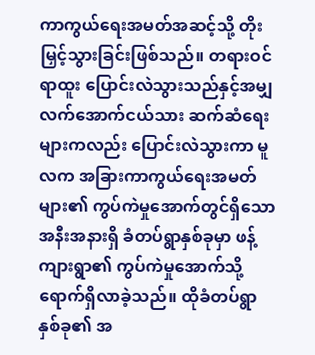ကာကွယ်ရေးအမတ်အဆင့်သို့ တိုးမြှင့်သွားခြင်းဖြစ်သည်။ တရားဝင်ရာထူး ပြောင်းလဲသွားသည်နှင့်အမျှ လက်အောက်ငယ်သား ဆက်ဆံရေးများကလည်း ပြောင်းလဲသွားကာ မူလက အခြားကာကွယ်ရေးအမတ်များ၏ ကွပ်ကဲမှုအောက်တွင်ရှိသော အနီးအနားရှိ ခံတပ်ရွာနှစ်ခုမှာ ဖန့်ကျားရွာ၏ ကွပ်ကဲမှုအောက်သို့ ရောက်ရှိလာခဲ့သည်။ ထိုခံတပ်ရွာနှစ်ခု၏ အ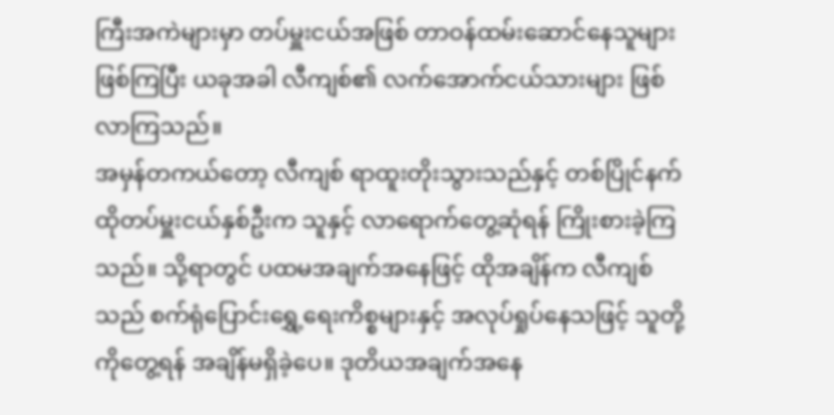ကြီးအကဲများမှာ တပ်မှူးငယ်အဖြစ် တာဝန်ထမ်းဆောင်နေသူများဖြစ်ကြပြီး ယခုအခါ လီကျစ်၏ လက်အောက်ငယ်သားများ ဖြစ်လာကြသည်။
အမှန်တကယ်တော့ လီကျစ် ရာထူးတိုးသွားသည်နှင့် တစ်ပြိုင်နက် ထိုတပ်မှူးငယ်နှစ်ဦးက သူနှင့် လာရောက်တွေ့ဆုံရန် ကြိုးစားခဲ့ကြသည်။ သို့ရာတွင် ပထမအချက်အနေဖြင့် ထိုအချိန်က လီကျစ်သည် စက်ရုံပြောင်းရွှေ့ရေးကိစ္စများနှင့် အလုပ်ရှုပ်နေသဖြင့် သူတို့ကိုတွေ့ရန် အချိန်မရှိခဲ့ပေ။ ဒုတိယအချက်အနေ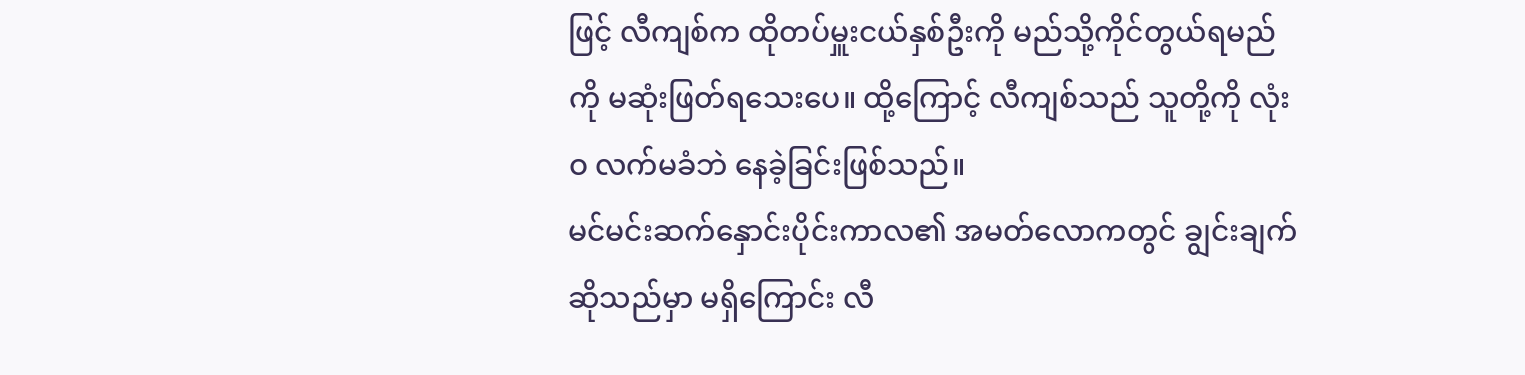ဖြင့် လီကျစ်က ထိုတပ်မှူးငယ်နှစ်ဦးကို မည်သို့ကိုင်တွယ်ရမည်ကို မဆုံးဖြတ်ရသေးပေ။ ထို့ကြောင့် လီကျစ်သည် သူတို့ကို လုံးဝ လက်မခံဘဲ နေခဲ့ခြင်းဖြစ်သည်။
မင်မင်းဆက်နှောင်းပိုင်းကာလ၏ အမတ်လောကတွင် ချွင်းချက်ဆိုသည်မှာ မရှိကြောင်း လီ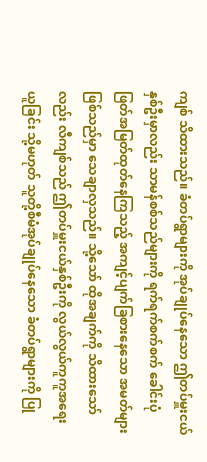ကျစ် သိထားသည်။ ခံတပ်ရွာများကို အုပ်ချုပ်နေသော ဤတပ်မှူးငယ်နှစ်ဦးမှာလည်း သာမန်စစ်သည်များကို ရက်ရက်စက်စက် ခေါင်းပုံဖြတ်အမြတ်ထုတ်နေကြသည့် အကျင့်ပျက်ခြစားနေသော အမတ်များဖြစ်သည်မှာ သေချာလှသည်။ သို့သော် ထိုအချက်ကို သိထားသော်လည်း လီကျစ်သည် ဤတပ်မှူးငယ်နှစ်ဦးကို လွယ်လွယ်ကူကူအရေးယူခြင်း သို့မဟုတ် သူတို့စီမံအုပ်ချုပ်နေသော ခံတပ်ရွာများကို ပြု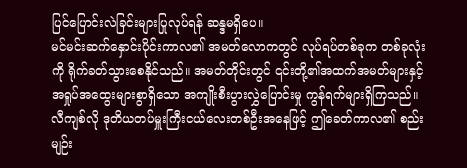ပြင်ပြောင်းလဲခြင်းများပြုလုပ်ရန် ဆန္ဒမရှိပေ။
မင်မင်းဆက်နှောင်းပိုင်းကာလ၏ အမတ်လောကတွင် လုပ်ရပ်တစ်ခုက တစ်ခုလုံးကို ရိုက်ခတ်သွားစေနိုင်သည်။ အမတ်တိုင်းတွင် ၎င်းတို့၏အထက်အမတ်များနှင့် အရှုပ်အထွေးများစွာရှိသော အကျိုးစီးပွားလွှဲပြောင်းမှု ကွန်ရက်များရှိကြသည်။ လီကျစ်လို ဒုတိယတပ်မှူးကြီးငယ်လေးတစ်ဦးအနေဖြင့် ဤခေတ်ကာလ၏ စည်းမျဉ်း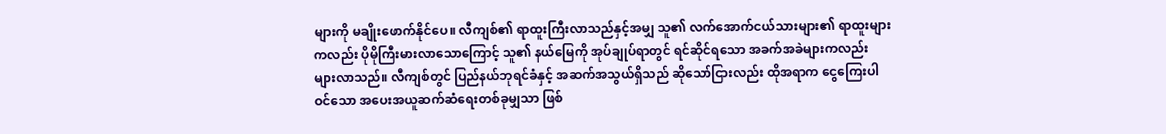များကို မချိုးဖောက်နိုင်ပေ။ လီကျစ်၏ ရာထူးကြီးလာသည်နှင့်အမျှ သူ၏ လက်အောက်ငယ်သားများ၏ ရာထူးများကလည်း ပိုမိုကြီးမားလာသောကြောင့် သူ၏ နယ်မြေကို အုပ်ချုပ်ရာတွင် ရင်ဆိုင်ရသော အခက်အခဲများကလည်း များလာသည်။ လီကျစ်တွင် ပြည်နယ်ဘုရင်ခံနှင့် အဆက်အသွယ်ရှိသည် ဆိုသော်ငြားလည်း ထိုအရာက ငွေကြေးပါဝင်သော အပေးအယူဆက်ဆံရေးတစ်ခုမျှသာ ဖြစ်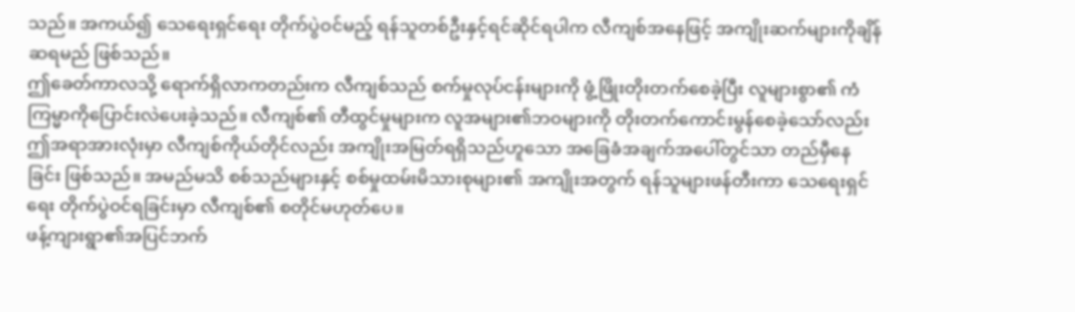သည်။ အကယ်၍ သေရေးရှင်ရေး တိုက်ပွဲဝင်မည့် ရန်သူတစ်ဦးနှင့်ရင်ဆိုင်ရပါက လီကျစ်အနေဖြင့် အကျိုးဆက်များကိုချိန်ဆရမည် ဖြစ်သည်။
ဤခေတ်ကာလသို့ ရောက်ရှိလာကတည်းက လီကျစ်သည် စက်မှုလုပ်ငန်းများကို ဖွံ့ဖြိုးတိုးတက်စေခဲ့ပြီး လူများစွာ၏ ကံကြမ္မာကိုပြောင်းလဲပေးခဲ့သည်။ လီကျစ်၏ တီထွင်မှုများက လူအများ၏ဘဝများကို တိုးတက်ကောင်းမွန်စေခဲ့သော်လည်း ဤအရာအားလုံးမှာ လီကျစ်ကိုယ်တိုင်လည်း အကျိုးအမြတ်ရရှိသည်ဟူသော အခြေခံအချက်အပေါ်တွင်သာ တည်မှီနေခြင်း ဖြစ်သည်။ အမည်မသိ စစ်သည်များနှင့် စစ်မှုထမ်းမိသားစုများ၏ အကျိုးအတွက် ရန်သူများဖန်တီးကာ သေရေးရှင်ရေး တိုက်ပွဲဝင်ရခြင်းမှာ လီကျစ်၏ စတိုင်မဟုတ်ပေ။
ဖန့်ကျားရွာ၏အပြင်ဘက်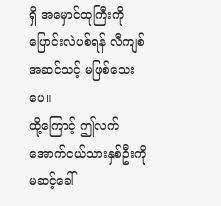ရှိ အမှောင်ထုကြီးကိုပြောင်းလဲပစ်ရန် လီကျစ် အဆင်သင့် မဖြစ်သေးပေ။
ထို့ကြောင့် ဤလက်အောက်ငယ်သားနှစ်ဦးကို မဆင့်ခေါ်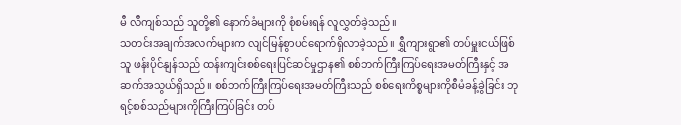မီ လီကျစ်သည် သူတို့၏ နောက်ခံများကို စုံစမ်းရန် လူလွှတ်ခဲ့သည်။
သတင်းအချက်အလက်များက လျင်မြန်စွာပင်ရောက်ရှိလာခဲ့သည်။ ရွှီကျားရွာ၏ တပ်မှူးငယ်ဖြစ်သူ ဖန်းပိုင်နျန်သည် ထန်းကျင်းစစ်ရေးပြင်ဆင်မှုဌာန၏ စစ်ဘက်ကြီးကြပ်ရေးအမတ်ကြီးနှင့် အဆက်အသွယ်ရှိသည်။ စစ်ဘက်ကြီးကြပ်ရေးအမတ်ကြီးသည် စစ်ရေးကိစ္စများကိုစီမံခန့်ခွဲခြင်း ဘုရင့်စစ်သည်များကိုကြီးကြပ်ခြင်း တပ်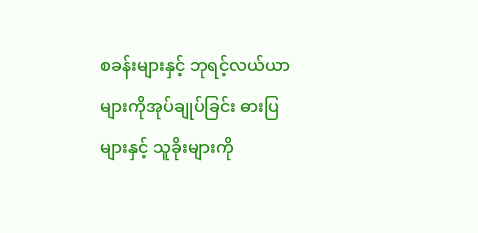စခန်းများနှင့် ဘုရင့်လယ်ယာများကိုအုပ်ချုပ်ခြင်း ဓားပြများနှင့် သူခိုးများကို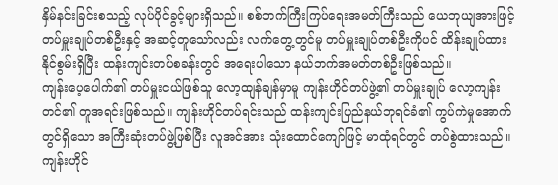နှိမ်နင်းခြင်းစသည့် လုပ်ပိုင်ခွင့်များရှိသည်။ စစ်ဘက်ကြီးကြပ်ရေးအမတ်ကြီးသည် ယေဘုယျအားဖြင့် တပ်မှူးချုပ်တစ်ဦးနှင့် အဆင့်တူသော်လည်း လက်တွေ့တွင်မူ တပ်မှူးချုပ်တစ်ဦးကိုပင် ထိန်းချုပ်ထားနိုင်စွမ်းရှိပြီး ထန်းကျင်းတပ်စခန်းတွင် အရေးပါသော နယ်ဘက်အမတ်တစ်ဦးဖြစ်သည်။
ကျန်းပေ့ပေါက်၏ တပ်မှူးငယ်ဖြစ်သူ လော့ထျန်ချန်မှာမူ ကျန်းဟိုင်တပ်ဖွဲ့၏ တပ်မှူးချုပ် လော့ကျန်းတင်၏ တူအရင်းဖြစ်သည်။ ကျန်းဟိုင်တပ်ရင်းသည် ထန်းကျင်းပြည်နယ်ဘုရင်ခံ၏ ကွပ်ကဲမှုအောက်တွင်ရှိသော အကြီးဆုံးတပ်ဖွဲ့ဖြစ်ပြီး လူအင်အား သုံးထောင်ကျော်ဖြင့် မာထုံရင်တွင် တပ်စွဲထားသည်။ ကျန်းဟိုင်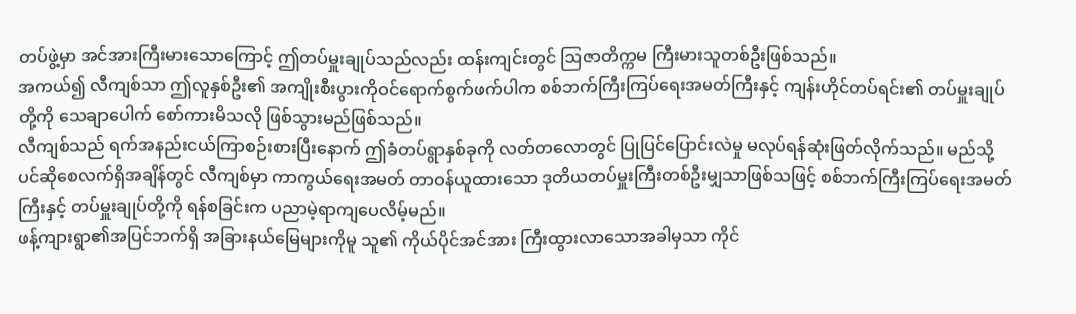တပ်ဖွဲ့မှာ အင်အားကြီးမားသောကြောင့် ဤတပ်မှူးချုပ်သည်လည်း ထန်းကျင်းတွင် ဩဇာတိက္ကမ ကြီးမားသူတစ်ဦးဖြစ်သည်။
အကယ်၍ လီကျစ်သာ ဤလူနှစ်ဦး၏ အကျိုးစီးပွားကိုဝင်ရောက်စွက်ဖက်ပါက စစ်ဘက်ကြီးကြပ်ရေးအမတ်ကြီးနှင့် ကျန်းဟိုင်တပ်ရင်း၏ တပ်မှူးချုပ်တို့ကို သေချာပေါက် စော်ကားမိသလို ဖြစ်သွားမည်ဖြစ်သည်။
လီကျစ်သည် ရက်အနည်းငယ်ကြာစဉ်းစားပြီးနောက် ဤခံတပ်ရွာနှစ်ခုကို လတ်တလောတွင် ပြုပြင်ပြောင်းလဲမှု မလုပ်ရန်ဆုံးဖြတ်လိုက်သည်။ မည်သို့ပင်ဆိုစေလက်ရှိအချိန်တွင် လီကျစ်မှာ ကာကွယ်ရေးအမတ် တာဝန်ယူထားသော ဒုတိယတပ်မှူးကြီးတစ်ဦးမျှသာဖြစ်သဖြင့် စစ်ဘက်ကြီးကြပ်ရေးအမတ်ကြီးနှင့် တပ်မှူးချုပ်တို့ကို ရန်စခြင်းက ပညာမဲ့ရာကျပေလိမ့်မည်။
ဖန့်ကျားရွာ၏အပြင်ဘက်ရှိ အခြားနယ်မြေများကိုမူ သူ၏ ကိုယ်ပိုင်အင်အား ကြီးထွားလာသောအခါမှသာ ကိုင်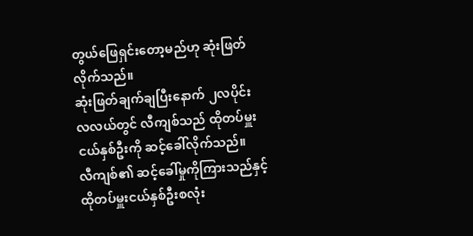တွယ်ဖြေရှင်းတော့မည်ဟု ဆုံးဖြတ်လိုက်သည်။
ဆုံးဖြတ်ချက်ချပြီးနောက် ၂လပိုင်း လလယ်တွင် လီကျစ်သည် ထိုတပ်မှူးငယ်နှစ်ဦးကို ဆင့်ခေါ်လိုက်သည်။
လီကျစ်၏ ဆင့်ခေါ်မှုကိုကြားသည်နှင့် ထိုတပ်မှူးငယ်နှစ်ဦးစလုံး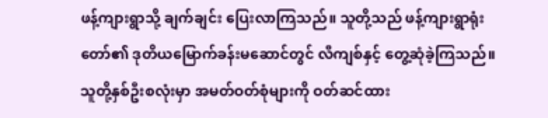ဖန့်ကျားရွာသို့ ချက်ချင်း ပြေးလာကြသည်။ သူတို့သည် ဖန့်ကျားရွာရုံးတော်၏ ဒုတိယမြောက်ခန်းမဆောင်တွင် လီကျစ်နှင့် တွေ့ဆုံခဲ့ကြသည်။
သူတို့နှစ်ဦးစလုံးမှာ အမတ်ဝတ်စုံများကို ဝတ်ဆင်ထား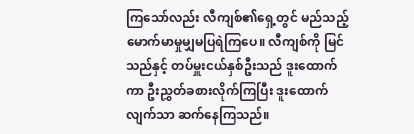ကြသော်လည်း လီကျစ်၏ရှေ့တွင် မည်သည့် မောက်မာမှုမျှမပြရဲကြပေ။ လီကျစ်ကို မြင်သည်နှင့် တပ်မှူးငယ်နှစ်ဦးသည် ဒူးထောက်ကာ ဦးညွှတ်ခစားလိုက်ကြပြီး ဒူးထောက်လျက်သာ ဆက်နေကြသည်။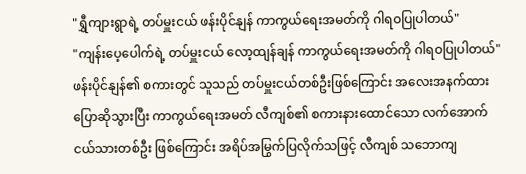"ရွှီကျားရွာရဲ့ တပ်မှူးငယ် ဖန်းပိုင်နျန် ကာကွယ်ရေးအမတ်ကို ဂါရဝပြုပါတယ်"
"ကျန်းပေ့ပေါက်ရဲ့ တပ်မှူးငယ် လော့ထျန်ချန် ကာကွယ်ရေးအမတ်ကို ဂါရဝပြုပါတယ်"
ဖန်းပိုင်နျန်၏ စကားတွင် သူသည် တပ်မှူးငယ်တစ်ဦးဖြစ်ကြောင်း အလေးအနက်ထား ပြောဆိုသွားပြီး ကာကွယ်ရေးအမတ် လီကျစ်၏ စကားနားထောင်သော လက်အောက်ငယ်သားတစ်ဦး ဖြစ်ကြောင်း အရိပ်အမြွက်ပြလိုက်သဖြင့် လီကျစ် သဘောကျ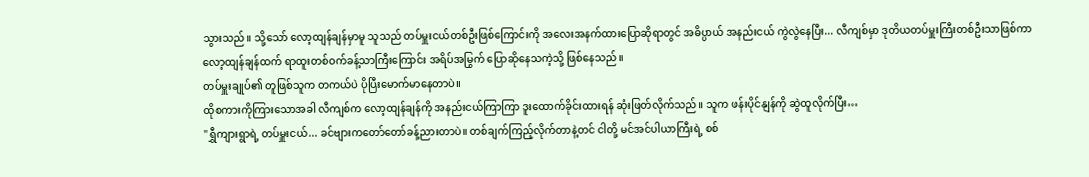သွားသည်။ သို့သော် လော့ထျန်ချန်မှာမူ သူသည် တပ်မှူးငယ်တစ်ဦးဖြစ်ကြောင်းကို အလေးအနက်ထားပြောဆိုရာတွင် အဓိပ္ပာယ် အနည်းငယ် ကွဲလွဲနေပြီး... လီကျစ်မှာ ဒုတိယတပ်မှူးကြီးတစ်ဦးသာဖြစ်ကာ လော့ထျန်ချန်ထက် ရာထူးတစ်ဝက်ခန့်သာကြီးကြောင်း အရိပ်အမြွက် ပြောဆိုနေသကဲ့သို့ ဖြစ်နေသည်။
တပ်မှူးချုပ်၏ တူဖြစ်သူက တကယ်ပဲ ပိုပြီးမောက်မာနေတာပဲ။
ထိုစကားကိုကြားသောအခါ လီကျစ်က လော့ထျန်ချန်ကို အနည်းငယ်ကြာကြာ ဒူးထောက်ခိုင်းထားရန် ဆုံးဖြတ်လိုက်သည်။ သူက ဖန်းပိုင်နျန်ကို ဆွဲထူလိုက်ပြီး…
"ရွှီကျားရွာရဲ့ တပ်မှူးငယ်... ခင်ဗျားကတော်တော်ခန့်ညားတာပဲ။ တစ်ချက်ကြည့်လိုက်တာနဲ့တင် ငါတို့ မင်အင်ပါယာကြီးရဲ့ စစ်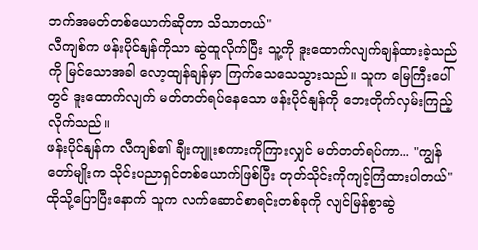ဘက်အမတ်တစ်ယောက်ဆိုတာ သိသာတယ်"
လီကျစ်က ဖန်းပိုင်နျန်ကိုသာ ဆွဲထူလိုက်ပြီး သူ့ကို ဒူးထောက်လျက်ချန်ထားခဲ့သည်ကို မြင်သောအခါ လော့ထျန်ချန်မှာ ကြက်သေသေသွားသည်။ သူက မြေကြီးပေါ်တွင် ဒူးထောက်လျက် မတ်တတ်ရပ်နေသော ဖန်းပိုင်နျန်ကို ဘေးတိုက်လှမ်းကြည့်လိုက်သည်။
ဖန်းပိုင်နျန်က လီကျစ်၏ ချီးကျူးစကားကိုကြားလျှင် မတ်တတ်ရပ်ကာ... "ကျွန်တော်မျိုးက သိုင်းပညာရှင်တစ်ယောက်ဖြစ်ပြီး တုတ်သိုင်းကိုကျင့်ကြံထားပါတယ်"
ထိုသို့ပြောပြီးနောက် သူက လက်ဆောင်စာရင်းတစ်ခုကို လျင်မြန်စွာဆွဲ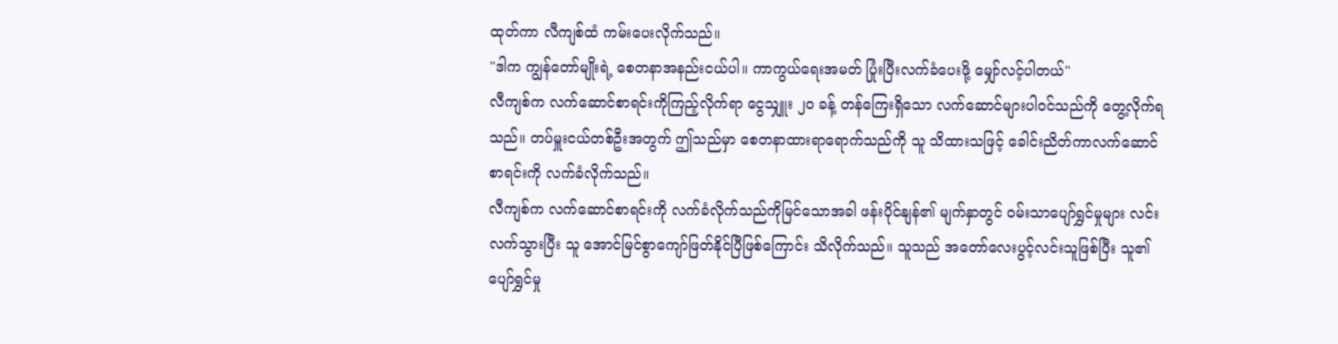ထုတ်ကာ လီကျစ်ထံ ကမ်းပေးလိုက်သည်။
"ဒါက ကျွန်တော်မျိုးရဲ့ စေတနာအနည်းငယ်ပါ။ ကာကွယ်ရေးအမတ် ပြုံးပြီးလက်ခံပေးဖို့ မျှော်လင့်ပါတယ်"
လီကျစ်က လက်ဆောင်စာရင်းကိုကြည့်လိုက်ရာ ငွေသျှူး ၂၀ ခန့် တန်ကြေးရှိသော လက်ဆောင်များပါဝင်သည်ကို တွေ့လိုက်ရသည်။ တပ်မှူးငယ်တစ်ဦးအတွက် ဤသည်မှာ စေတနာထားရာရောက်သည်ကို သူ သိထားသဖြင့် ခေါင်းညိတ်ကာလက်ဆောင်စာရင်းကို လက်ခံလိုက်သည်။
လီကျစ်က လက်ဆောင်စာရင်းကို လက်ခံလိုက်သည်ကိုမြင်သောအခါ ဖန်းပိုင်နျန်၏ မျက်နှာတွင် ဝမ်းသာပျော်ရွှင်မှုများ လင်းလက်သွားပြီး သူ အောင်မြင်စွာကျော်ဖြတ်နိုင်ပြီဖြစ်ကြောင်း သိလိုက်သည်။ သူသည် အတော်လေးပွင့်လင်းသူဖြစ်ပြီး သူ၏ ပျော်ရွှင်မှု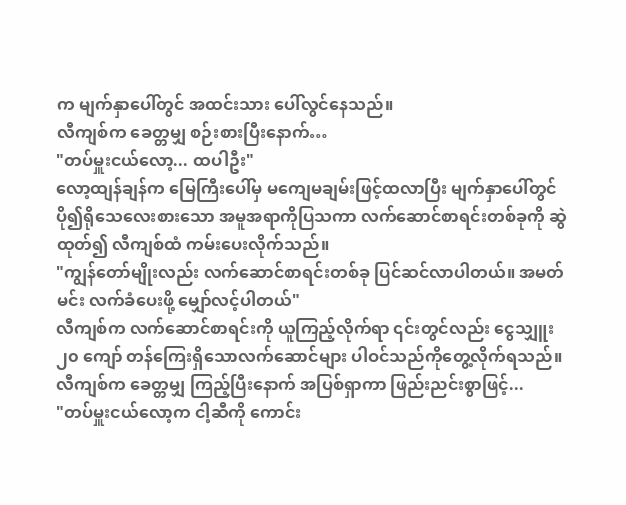က မျက်နှာပေါ်တွင် အထင်းသား ပေါ်လွင်နေသည်။
လီကျစ်က ခေတ္တမျှ စဉ်းစားပြီးနောက်…
"တပ်မှူးငယ်လော့... ထပါဦး"
လော့ထျန်ချန်က မြေကြီးပေါ်မှ မကျေမချမ်းဖြင့်ထလာပြီး မျက်နှာပေါ်တွင် ပို၍ရိုသေလေးစားသော အမူအရာကိုပြသကာ လက်ဆောင်စာရင်းတစ်ခုကို ဆွဲထုတ်၍ လီကျစ်ထံ ကမ်းပေးလိုက်သည်။
"ကျွန်တော်မျိုးလည်း လက်ဆောင်စာရင်းတစ်ခု ပြင်ဆင်လာပါတယ်။ အမတ်မင်း လက်ခံပေးဖို့ မျှော်လင့်ပါတယ်"
လီကျစ်က လက်ဆောင်စာရင်းကို ယူကြည့်လိုက်ရာ ၎င်းတွင်လည်း ငွေသျှူး ၂၀ ကျော် တန်ကြေးရှိသောလက်ဆောင်များ ပါဝင်သည်ကိုတွေ့လိုက်ရသည်။ လီကျစ်က ခေတ္တမျှ ကြည့်ပြီးနောက် အပြစ်ရှာကာ ဖြည်းညင်းစွာဖြင့်...
"တပ်မှူးငယ်လော့က ငါ့ဆီကို ကောင်း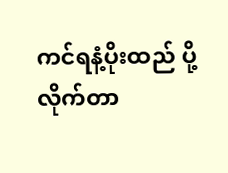ကင်ရနံ့ပိုးထည် ပို့လိုက်တာ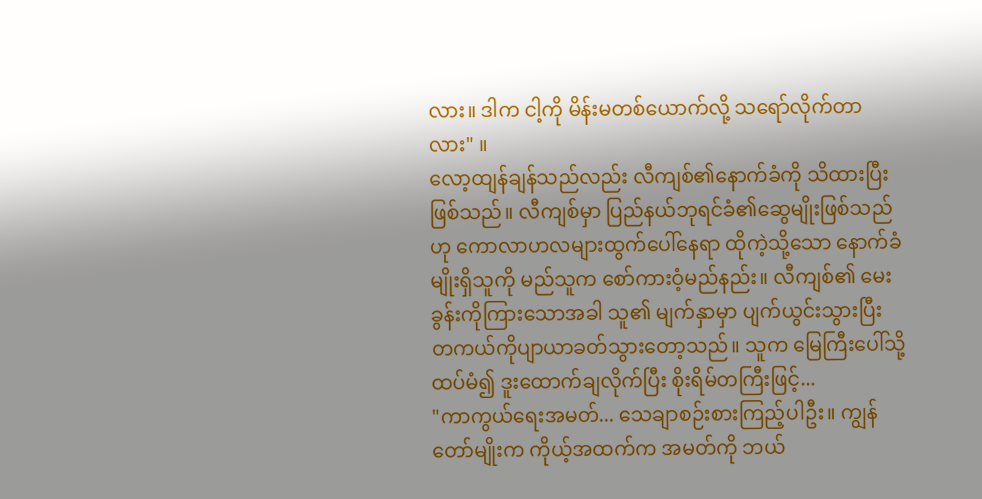လား။ ဒါက ငါ့ကို မိန်းမတစ်ယောက်လို့ သရော်လိုက်တာလား" ။
လော့ထျန်ချန်သည်လည်း လီကျစ်၏နောက်ခံကို သိထားပြီးဖြစ်သည်။ လီကျစ်မှာ ပြည်နယ်ဘုရင်ခံ၏ဆွေမျိုးဖြစ်သည်ဟု ကောလာဟလများထွက်ပေါ်နေရာ ထိုကဲ့သို့သော နောက်ခံမျိုးရှိသူကို မည်သူက စော်ကားဝံ့မည်နည်း။ လီကျစ်၏ မေးခွန်းကိုကြားသောအခါ သူ၏ မျက်နှာမှာ ပျက်ယွင်းသွားပြီး တကယ်ကိုပျာယာခတ်သွားတော့သည်။ သူက မြေကြီးပေါ်သို့ ထပ်မံ၍ ဒူးထောက်ချလိုက်ပြီး စိုးရိမ်တကြီးဖြင့်...
"ကာကွယ်ရေးအမတ်... သေချာစဉ်းစားကြည့်ပါဦး။ ကျွန်တော်မျိုးက ကိုယ့်အထက်က အမတ်ကို ဘယ်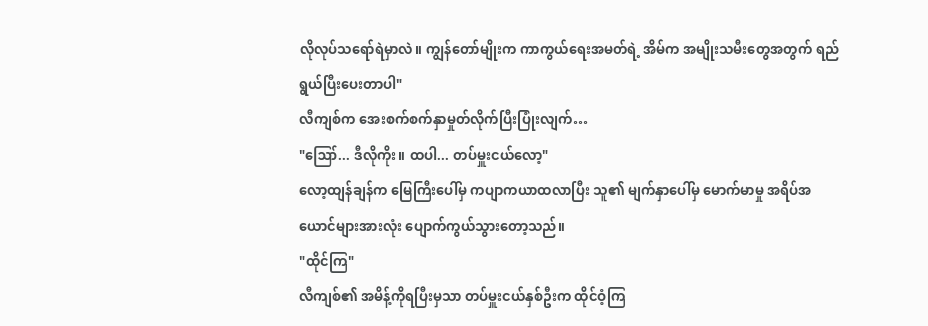လိုလုပ်သရော်ရဲမှာလဲ။ ကျွန်တော်မျိုးက ကာကွယ်ရေးအမတ်ရဲ့ အိမ်က အမျိုးသမီးတွေအတွက် ရည်ရွယ်ပြီးပေးတာပါ"
လီကျစ်က အေးစက်စက်နှာမှုတ်လိုက်ပြီးပြုံးလျက်…
"ဪ... ဒီလိုကိုး။ ထပါ... တပ်မှူးငယ်လော့"
လော့ထျန်ချန်က မြေကြီးပေါ်မှ ကပျာကယာထလာပြီး သူ၏ မျက်နှာပေါ်မှ မောက်မာမှု အရိပ်အယောင်များအားလုံး ပျောက်ကွယ်သွားတော့သည်။
"ထိုင်ကြ"
လီကျစ်၏ အမိန့်ကိုရပြီးမှသာ တပ်မှူးငယ်နှစ်ဦးက ထိုင်ဝံ့ကြ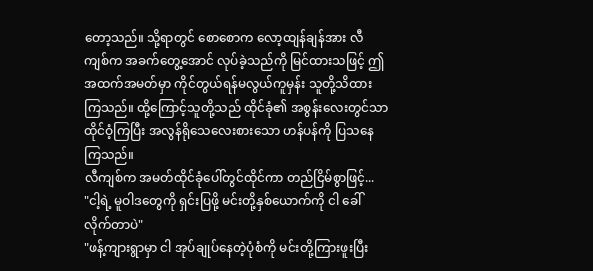တော့သည်။ သို့ရာတွင် စောစောက လော့ထျန်ချန်အား လီကျစ်က အခက်တွေ့အောင် လုပ်ခဲ့သည်ကို မြင်ထားသဖြင့် ဤအထက်အမတ်မှာ ကိုင်တွယ်ရန်မလွယ်ကူမှန်း သူတို့သိထားကြသည်။ ထို့ကြောင့်သူတို့သည် ထိုင်ခုံ၏ အစွန်းလေးတွင်သာ ထိုင်ဝံ့ကြပြီး အလွန်ရိုသေလေးစားသော ဟန်ပန်ကို ပြသနေကြသည်။
လီကျစ်က အမတ်ထိုင်ခုံပေါ်တွင်ထိုင်ကာ တည်ငြိမ်စွာဖြင့်...
"ငါ့ရဲ့ မူဝါဒတွေကို ရှင်းပြဖို့ မင်းတို့နှစ်ယောက်ကို ငါ ခေါ်လိုက်တာပဲ"
"ဖန့်ကျားရွာမှာ ငါ အုပ်ချုပ်နေတဲ့ပုံစံကို မင်းတို့ကြားဖူးပြီး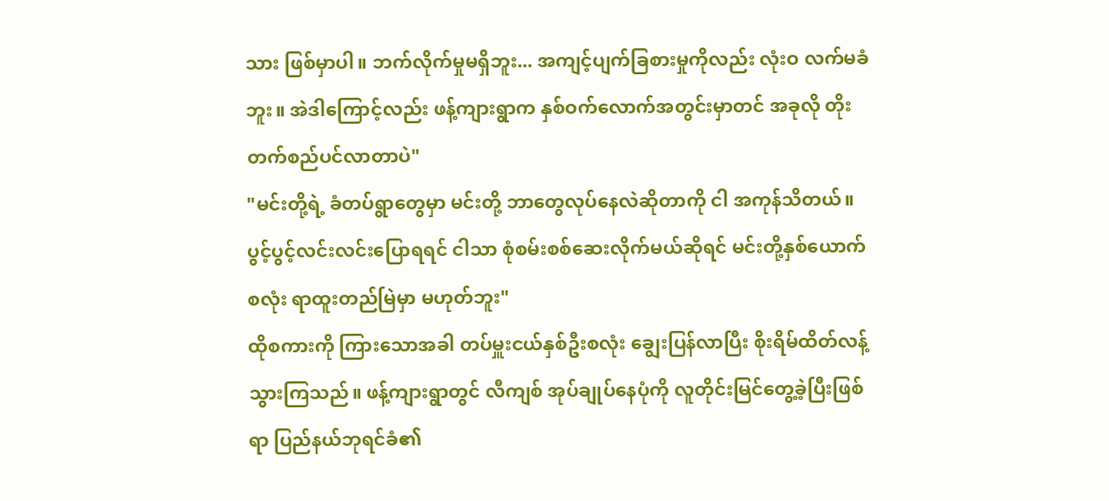သား ဖြစ်မှာပါ။ ဘက်လိုက်မှုမရှိဘူး... အကျင့်ပျက်ခြစားမှုကိုလည်း လုံးဝ လက်မခံဘူး။ အဲဒါကြောင့်လည်း ဖန့်ကျားရွာက နှစ်ဝက်လောက်အတွင်းမှာတင် အခုလို တိုးတက်စည်ပင်လာတာပဲ"
"မင်းတို့ရဲ့ ခံတပ်ရွာတွေမှာ မင်းတို့ ဘာတွေလုပ်နေလဲဆိုတာကို ငါ အကုန်သိတယ်။ ပွင့်ပွင့်လင်းလင်းပြောရရင် ငါသာ စုံစမ်းစစ်ဆေးလိုက်မယ်ဆိုရင် မင်းတို့နှစ်ယောက်စလုံး ရာထူးတည်မြဲမှာ မဟုတ်ဘူး"
ထိုစကားကို ကြားသောအခါ တပ်မှူးငယ်နှစ်ဦးစလုံး ချွေးပြန်လာပြီး စိုးရိမ်ထိတ်လန့်သွားကြသည်။ ဖန့်ကျားရွာတွင် လီကျစ် အုပ်ချုပ်နေပုံကို လူတိုင်းမြင်တွေ့ခဲ့ပြီးဖြစ်ရာ ပြည်နယ်ဘုရင်ခံ၏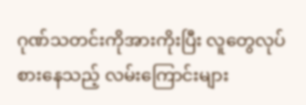ဂုဏ်သတင်းကိုအားကိုးပြီး လူတွေလုပ်စားနေသည့် လမ်းကြောင်းများ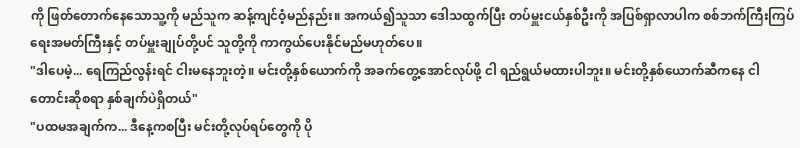ကို ဖြတ်တောက်နေသောသူ့ကို မည်သူက ဆန့်ကျင်ဝံ့မည်နည်း။ အကယ်၍သူသာ ဒေါသထွက်ပြီး တပ်မှူးငယ်နှစ်ဦးကို အပြစ်ရှာလာပါက စစ်ဘက်ကြီးကြပ်ရေးအမတ်ကြီးနှင့် တပ်မှူးချုပ်တို့ပင် သူတို့ကို ကာကွယ်ပေးနိုင်မည်မဟုတ်ပေ။
"ဒါပေမဲ့... ရေကြည်လွန်းရင် ငါးမနေဘူးတဲ့။ မင်းတို့နှစ်ယောက်ကို အခက်တွေ့အောင်လုပ်ဖို့ ငါ ရည်ရွယ်မထားပါဘူး။ မင်းတို့နှစ်ယောက်ဆီကနေ ငါ တောင်းဆိုစရာ နှစ်ချက်ပဲရှိတယ်"
"ပထမအချက်က... ဒီနေ့ကစပြီး မင်းတို့လုပ်ရပ်တွေကို ပို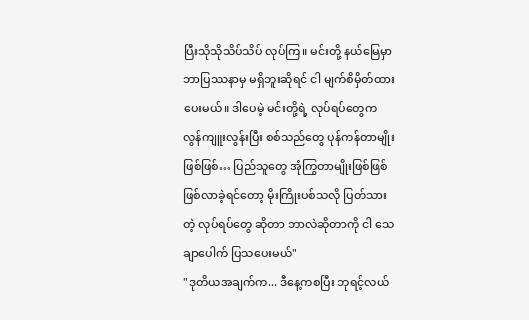ပြီးသိုသိုသိပ်သိပ် လုပ်ကြ။ မင်းတို့ နယ်မြေမှာ ဘာပြဿနာမှ မရှိဘူးဆိုရင် ငါ မျက်စိမှိတ်ထားပေးမယ်။ ဒါပေမဲ့ မင်းတို့ရဲ့ လုပ်ရပ်တွေက လွန်ကျူးလွန်းပြီး စစ်သည်တွေ ပုန်ကန်တာမျိုးဖြစ်ဖြစ်… ပြည်သူတွေ အုံကြွတာမျိုးဖြစ်ဖြစ် ဖြစ်လာခဲ့ရင်တော့ မိုးကြိုးပစ်သလို ပြတ်သားတဲ့ လုပ်ရပ်တွေ ဆိုတာ ဘာလဲဆိုတာကို ငါ သေချာပေါက် ပြသပေးမယ်"
"ဒုတိယအချက်က... ဒီနေ့ကစပြီး ဘုရင့်လယ်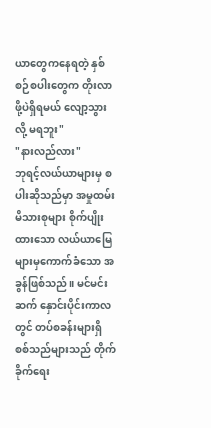ယာတွေကနေရတဲ့ နှစ်စဉ်စပါးတွေက တိုးလာဖို့ပဲရှိရမယ် လျော့သွားလို့ မရဘူး"
"နားလည်လား"
ဘုရင့်လယ်ယာများမှ စပါးဆိုသည်မှာ အမှုထမ်းမိသားစုများ စိုက်ပျိုးထားသော လယ်ယာမြေများမှကောက်ခံသော အခွန်ဖြစ်သည်။ မင်မင်းဆက် နှောင်းပိုင်းကာလတွင် တပ်စခန်းများရှိ စစ်သည်များသည် တိုက်ခိုက်ရေး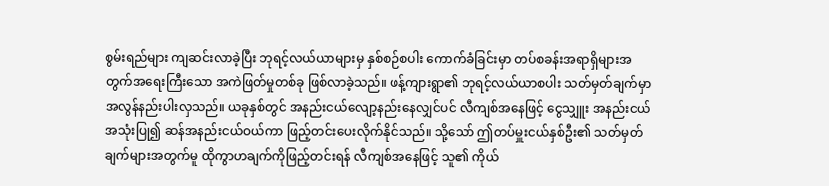စွမ်းရည်များ ကျဆင်းလာခဲ့ပြီး ဘုရင့်လယ်ယာများမှ နှစ်စဉ်စပါး ကောက်ခံခြင်းမှာ တပ်စခန်းအရာရှိများအတွက်အရေးကြီးသော အကဲဖြတ်မှုတစ်ခု ဖြစ်လာခဲ့သည်။ ဖန့်ကျားရွာ၏ ဘုရင့်လယ်ယာစပါး သတ်မှတ်ချက်မှာ အလွန်နည်းပါးလှသည်။ ယခုနှစ်တွင် အနည်းငယ်လျော့နည်းနေလျှင်ပင် လီကျစ်အနေဖြင့် ငွေသျှူး အနည်းငယ် အသုံးပြု၍ ဆန်အနည်းငယ်ဝယ်ကာ ဖြည့်တင်းပေးလိုက်နိုင်သည်။ သို့သော် ဤတပ်မှူးငယ်နှစ်ဦး၏ သတ်မှတ်ချက်များအတွက်မူ ထိုကွာဟချက်ကိုဖြည့်တင်းရန် လီကျစ်အနေဖြင့် သူ၏ ကိုယ်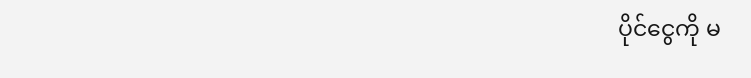ပိုင်ငွေကို မ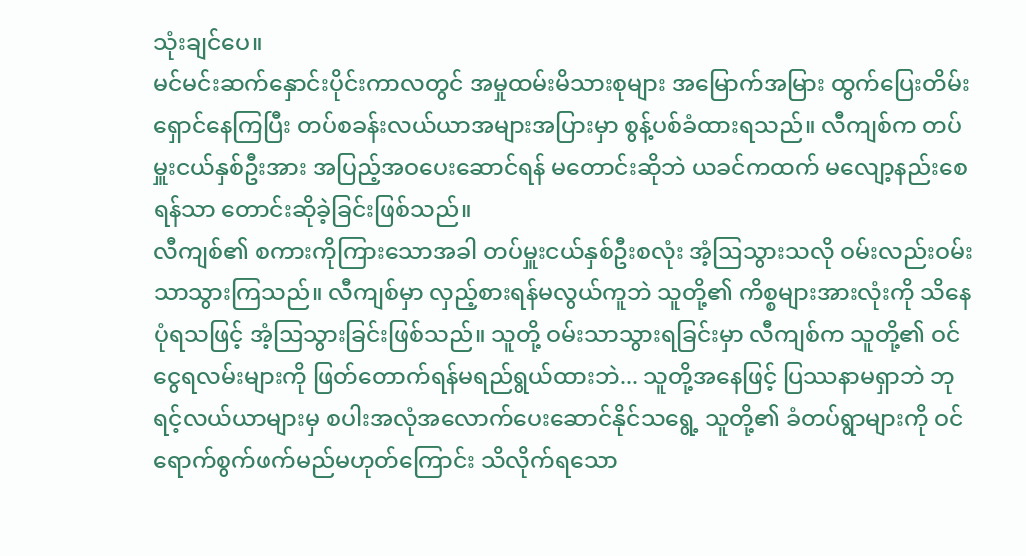သုံးချင်ပေ။
မင်မင်းဆက်နှောင်းပိုင်းကာလတွင် အမှုထမ်းမိသားစုများ အမြောက်အမြား ထွက်ပြေးတိမ်းရှောင်နေကြပြီး တပ်စခန်းလယ်ယာအများအပြားမှာ စွန့်ပစ်ခံထားရသည်။ လီကျစ်က တပ်မှူးငယ်နှစ်ဦးအား အပြည့်အဝပေးဆောင်ရန် မတောင်းဆိုဘဲ ယခင်ကထက် မလျော့နည်းစေရန်သာ တောင်းဆိုခဲ့ခြင်းဖြစ်သည်။
လီကျစ်၏ စကားကိုကြားသောအခါ တပ်မှူးငယ်နှစ်ဦးစလုံး အံ့ဩသွားသလို ဝမ်းလည်းဝမ်းသာသွားကြသည်။ လီကျစ်မှာ လှည့်စားရန်မလွယ်ကူဘဲ သူတို့၏ ကိစ္စများအားလုံးကို သိနေပုံရသဖြင့် အံ့ဩသွားခြင်းဖြစ်သည်။ သူတို့ ဝမ်းသာသွားရခြင်းမှာ လီကျစ်က သူတို့၏ ဝင်ငွေရလမ်းများကို ဖြတ်တောက်ရန်မရည်ရွယ်ထားဘဲ... သူတို့အနေဖြင့် ပြဿနာမရှာဘဲ ဘုရင့်လယ်ယာများမှ စပါးအလုံအလောက်ပေးဆောင်နိုင်သရွေ့ သူတို့၏ ခံတပ်ရွာများကို ဝင်ရောက်စွက်ဖက်မည်မဟုတ်ကြောင်း သိလိုက်ရသော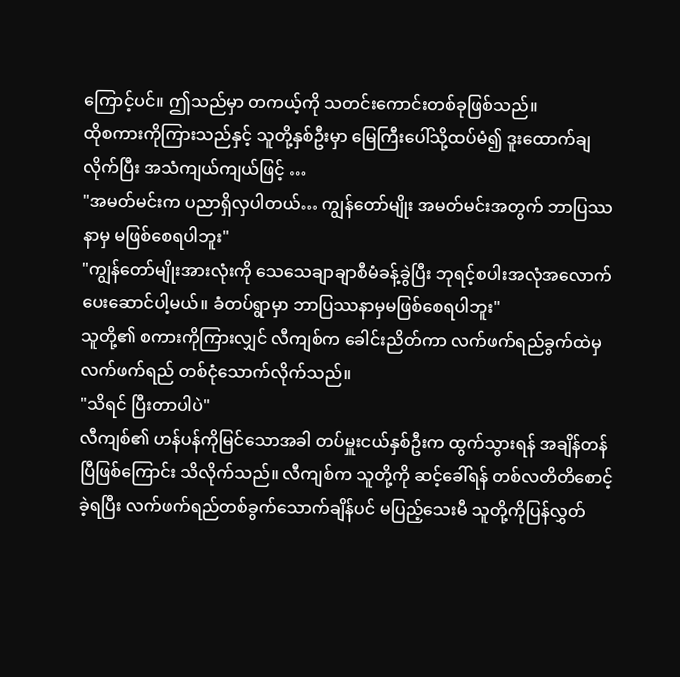ကြောင့်ပင်။ ဤသည်မှာ တကယ့်ကို သတင်းကောင်းတစ်ခုဖြစ်သည်။
ထိုစကားကိုကြားသည်နှင့် သူတို့နှစ်ဦးမှာ မြေကြီးပေါ်သို့ထပ်မံ၍ ဒူးထောက်ချလိုက်ပြီး အသံကျယ်ကျယ်ဖြင့် …
"အမတ်မင်းက ပညာရှိလှပါတယ်… ကျွန်တော်မျိုး အမတ်မင်းအတွက် ဘာပြဿနာမှ မဖြစ်စေရပါဘူး"
"ကျွန်တော်မျိုးအားလုံးကို သေသေချာချာစီမံခန့်ခွဲပြီး ဘုရင့်စပါးအလုံအလောက် ပေးဆောင်ပါ့မယ်။ ခံတပ်ရွာမှာ ဘာပြဿနာမှမဖြစ်စေရပါဘူး"
သူတို့၏ စကားကိုကြားလျှင် လီကျစ်က ခေါင်းညိတ်ကာ လက်ဖက်ရည်ခွက်ထဲမှ လက်ဖက်ရည် တစ်ငုံသောက်လိုက်သည်။
"သိရင် ပြီးတာပါပဲ"
လီကျစ်၏ ဟန်ပန်ကိုမြင်သောအခါ တပ်မှူးငယ်နှစ်ဦးက ထွက်သွားရန် အချိန်တန်ပြီဖြစ်ကြောင်း သိလိုက်သည်။ လီကျစ်က သူတို့ကို ဆင့်ခေါ်ရန် တစ်လတိတိစောင့်ခဲ့ရပြီး လက်ဖက်ရည်တစ်ခွက်သောက်ချိန်ပင် မပြည့်သေးမီ သူတို့ကိုပြန်လွှတ်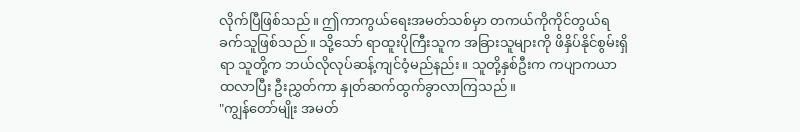လိုက်ပြီဖြစ်သည်။ ဤကာကွယ်ရေးအမတ်သစ်မှာ တကယ်ကိုကိုင်တွယ်ရခက်သူဖြစ်သည်။ သို့သော် ရာထူးပိုကြီးသူက အခြားသူများကို ဖိနှိပ်နိုင်စွမ်းရှိရာ သူတို့က ဘယ်လိုလုပ်ဆန့်ကျင်ဝံ့မည်နည်း။ သူတို့နှစ်ဦးက ကပျာကယာ ထလာပြီး ဦးညွှတ်ကာ နှုတ်ဆက်ထွက်ခွာလာကြသည်။
"ကျွန်တော်မျိုး အမတ်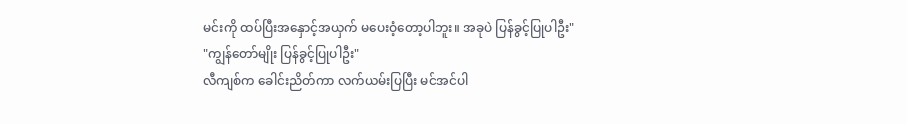မင်းကို ထပ်ပြီးအနှောင့်အယှက် မပေးဝံ့တော့ပါဘူး။ အခုပဲ ပြန်ခွင့်ပြုပါဦး"
"ကျွန်တော်မျိုး ပြန်ခွင့်ပြုပါဦး"
လီကျစ်က ခေါင်းညိတ်ကာ လက်ယမ်းပြပြီး မင်အင်ပါ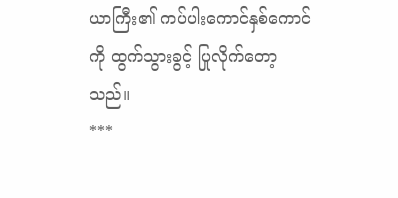ယာကြီး၏ ကပ်ပါးကောင်နှစ်ကောင်ကို ထွက်သွားခွင့် ပြုလိုက်တော့သည်။
***